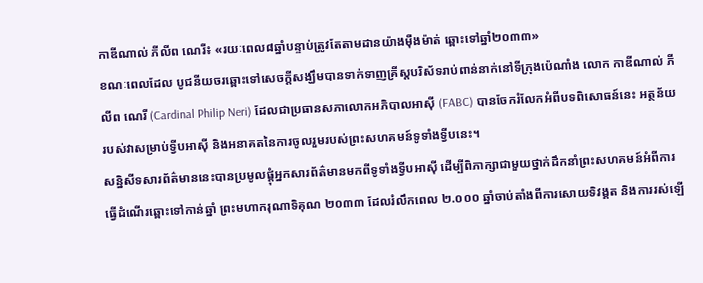កាឌីណាល់ ភីលីព ណេរី៖ «រយៈពេល៨ឆ្នាំបន្ទាប់ត្រូវតែតាមដានយ៉ាងម៉ឺងម៉ាត់ ឆ្ពោះទៅឆ្នាំ២០៣៣»
ខណៈពេលដែល បូជនីយចរឆ្ពោះទៅសេចក្តីសង្ឃឹមបានទាក់ទាញគ្រីស្តបរិស័ទរាប់ពាន់នាក់នៅទីក្រុងប៉េណាំង លោក កាឌីណាល់ ភីលីព ណេរី (Cardinal Philip Neri) ដែលជាប្រធានសភាលោកអភិបាលអាស៊ី (FABC) បានចែករំលែកអំពីបទពិសោធន៍នេះ អត្ថន័យរបស់វាសម្រាប់ទ្វីបអាស៊ី និងអនាគតនៃការចូលរួមរបស់ព្រះសហគមន៍ទូទាំងទ្វីបនេះ។
សន្និសីទសារព័ត៌មាននេះបានប្រមូលផ្តុំអ្នកសារព័ត៌មានមកពីទូទាំងទ្វីបអាស៊ី ដើម្បីពិភាក្សាជាមួយថ្នាក់ដឹកនាំព្រះសហគមន៍អំពីការធ្វើដំណើរឆ្ពោះទៅកាន់ឆ្នាំ ព្រះមហាករុណាទិគុណ ២០៣៣ ដែលរំលឹកពេល ២.០០០ ឆ្នាំចាប់តាំងពីការសោយទិវង្គត និងការរស់ឡើ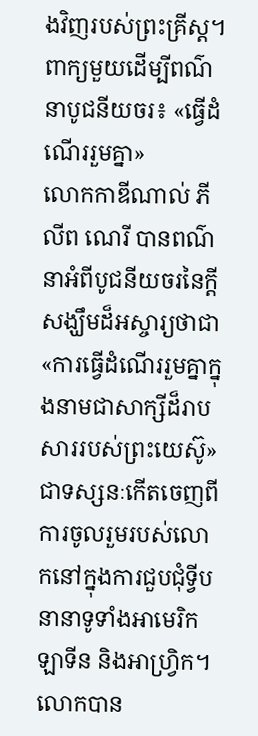ងវិញរបស់ព្រះគ្រីស្ត។
ពាក្យមួយដើម្បីពណ៌នាបូជនីយចរ៖ «ធ្វើដំណើររួមគ្នា»
លោកកាឌីណាល់ ភីលីព ណេរី បានពណ៌នាអំពីបូជនីយចរនៃក្តីសង្ឃឹមដ៏អស្ចារ្យថាជា «ការធ្វើដំណើររួមគ្នាក្នុងនាមជាសាក្សីដ៏រាបសាររបស់ព្រះយេស៊ូ» ជាទស្សនៈកើតចេញពីការចូលរួមរបស់លោកនៅក្នុងការជួបជុំទ្វីបនានាទូទាំងអាមេរិកឡាទីន និងអាហ្វ្រិក។
លោកបាន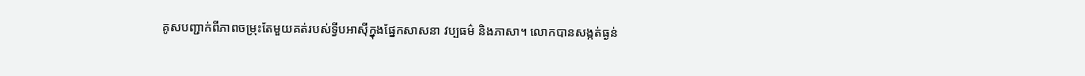គូសបញ្ជាក់ពីភាពចម្រុះតែមួយគត់របស់ទ្វីបអាស៊ីក្នុងផ្នែកសាសនា វប្បធម៌ និងភាសា។ លោកបានសង្កត់ធ្ងន់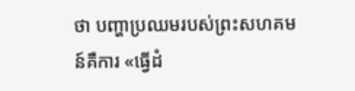ថា បញ្ហាប្រឈមរបស់ព្រះសហគមន៍គឺការ «ធ្វើដំ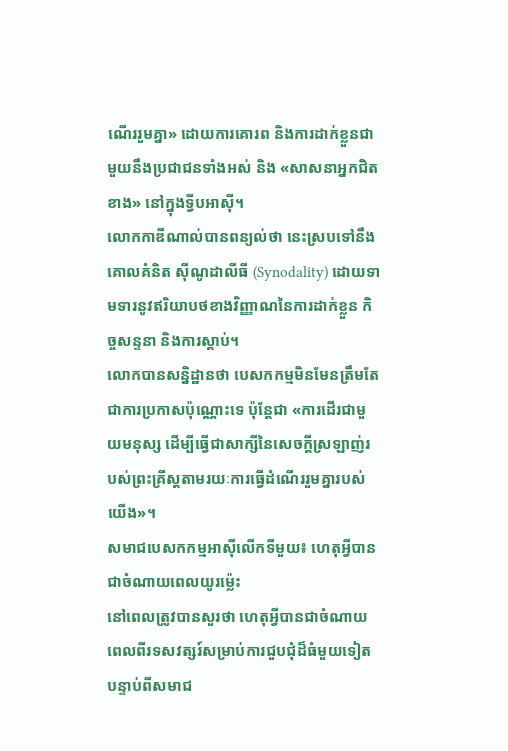ណើររួមគ្នា» ដោយការគោរព និងការដាក់ខ្លួនជាមួយនឹងប្រជាជនទាំងអស់ និង «សាសនាអ្នកជិតខាង» នៅក្នុងទ្វីបអាស៊ី។
លោកកាឌីណាល់បានពន្យល់ថា នេះស្របទៅនឹងគោលគំនិត ស៊ីណូដាលីធី (Synodality) ដោយទាមទារនូវឥរិយាបថខាងវិញ្ញាណនៃការដាក់ខ្លួន កិច្ចសន្ទនា និងការស្តាប់។
លោកបានសន្និដ្ឋានថា បេសកកម្មមិនមែនត្រឹមតែជាការប្រកាសប៉ុណ្ណោះទេ ប៉ុន្តែជា «ការដើរជាមួយមនុស្ស ដើម្បីធ្វើជាសាក្សីនៃសេចក្តីស្រឡាញ់របស់ព្រះគ្រីស្តតាមរយៈការធ្វើដំណើររួមគ្នារបស់យើង»។
សមាជបេសកកម្មអាស៊ីលើកទីមួយ៖ ហេតុអ្វីបានជាចំណាយពេលយូរម្ល៉េះ
នៅពេលត្រូវបានសួរថា ហេតុអ្វីបានជាចំណាយពេលពីរទសវត្សរ៍សម្រាប់ការជួបជុំដ៏ធំមួយទៀត បន្ទាប់ពីសមាជ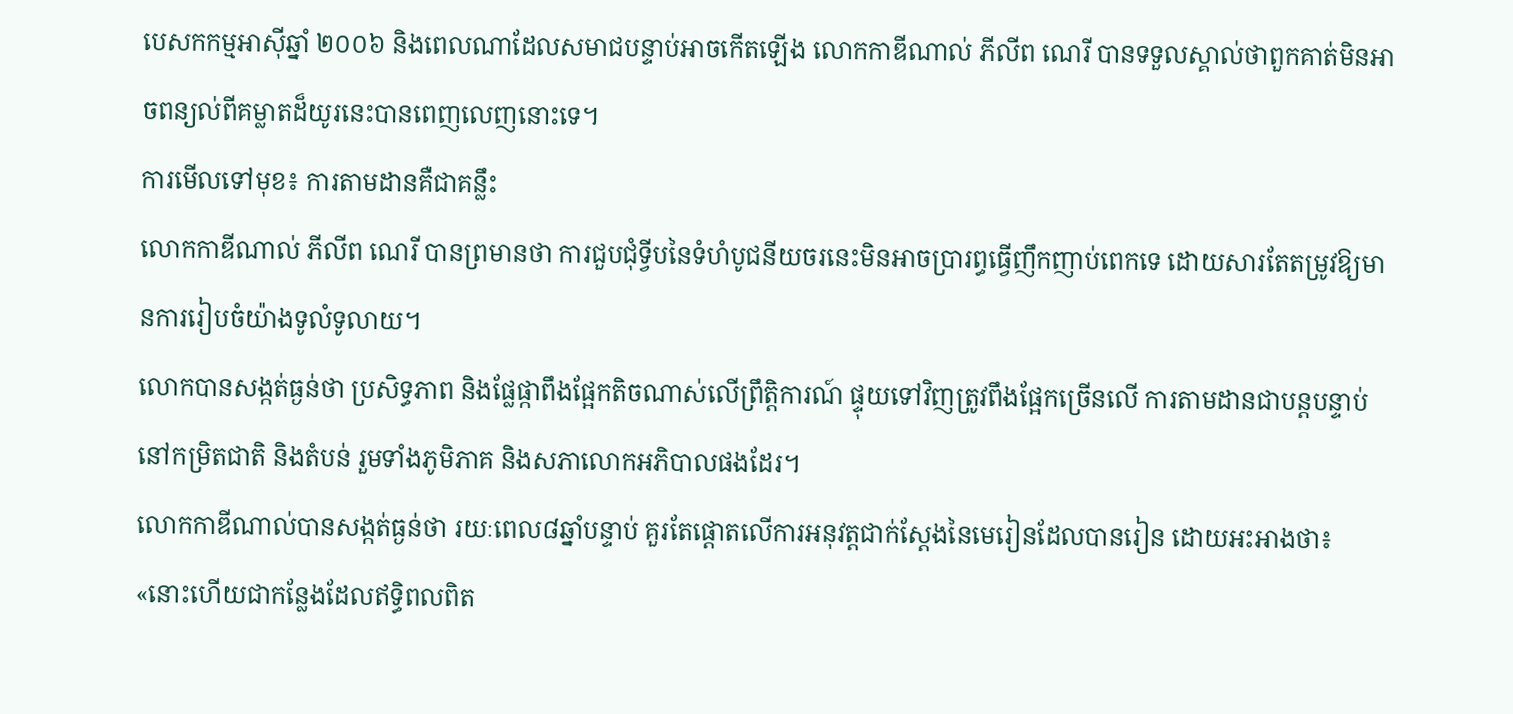បេសកកម្មអាស៊ីឆ្នាំ ២០០៦ និងពេលណាដែលសមាជបន្ទាប់អាចកើតឡើង លោកកាឌីណាល់ ភីលីព ណេរី បានទទួលស្គាល់ថាពួកគាត់មិនអាចពន្យល់ពីគម្លាតដ៏យូរនេះបានពេញលេញនោះទេ។
ការមើលទៅមុខ៖ ការតាមដានគឺជាគន្លឹះ
លោកកាឌីណាល់ ភីលីព ណេរី បានព្រមានថា ការជួបជុំទ្វីបនៃទំហំបូជនីយចរនេះមិនអាចប្រារព្ធធ្វើញឹកញាប់ពេកទេ ដោយសារតែតម្រូវឱ្យមានការរៀបចំយ៉ាងទូលំទូលាយ។
លោកបានសង្កត់ធ្ងន់ថា ប្រសិទ្ធភាព និងផ្លែផ្កាពឹងផ្អែកតិចណាស់លើព្រឹត្តិការណ៍ ផ្ទុយទៅវិញត្រូវពឹងផ្អែកច្រើនលើ ការតាមដានជាបន្តបន្ទាប់នៅកម្រិតជាតិ និងតំបន់ រួមទាំងភូមិភាគ និងសភាលោកអភិបាលផងដែរ។
លោកកាឌីណាល់បានសង្កត់ធ្ងន់ថា រយៈពេល៨ឆ្នាំបន្ទាប់ គួរតែផ្តោតលើការអនុវត្តជាក់ស្តែងនៃមេរៀនដែលបានរៀន ដោយអះអាងថា៖ «នោះហើយជាកន្លែងដែលឥទ្ធិពលពិត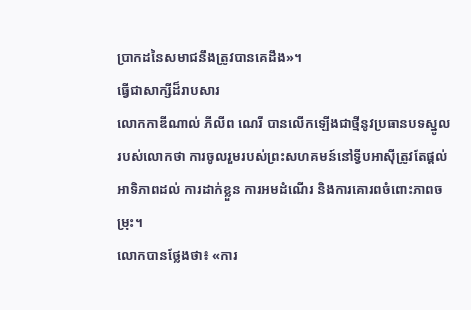ប្រាកដនៃសមាជនឹងត្រូវបានគេដឹង»។
ធ្វើជាសាក្សីដ៏រាបសារ
លោកកាឌីណាល់ ភីលីព ណេរី បានលើកឡើងជាថ្មីនូវប្រធានបទស្នូលរបស់លោកថា ការចូលរួមរបស់ព្រះសហគមន៍នៅទ្វីបអាស៊ីត្រូវតែផ្តល់អាទិភាពដល់ ការដាក់ខ្លួន ការអមដំណើរ និងការគោរពចំពោះភាពចម្រុះ។
លោកបានថ្លែងថា៖ «ការ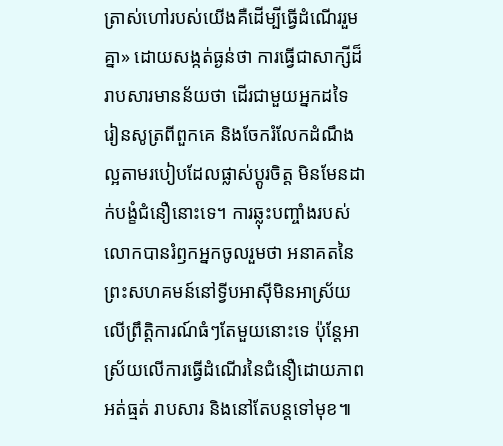ត្រាស់ហៅរបស់យើងគឺដើម្បីធ្វើដំណើររួមគ្នា» ដោយសង្កត់ធ្ងន់ថា ការធ្វើជាសាក្សីដ៏រាបសារមានន័យថា ដើរជាមួយអ្នកដទៃ រៀនសូត្រពីពួកគេ និងចែករំលែកដំណឹងល្អតាមរបៀបដែលផ្លាស់ប្តូរចិត្ត មិនមែនដាក់បង្ខំជំនឿនោះទេ។ ការឆ្លុះបញ្ចាំងរបស់លោកបានរំឭកអ្នកចូលរួមថា អនាគតនៃព្រះសហគមន៍នៅទ្វីបអាស៊ីមិនអាស្រ័យលើព្រឹត្តិការណ៍ធំៗតែមួយនោះទេ ប៉ុន្តែអាស្រ័យលើការធ្វើដំណើរនៃជំនឿដោយភាពអត់ធ្មត់ រាបសារ និងនៅតែបន្តទៅមុខ៕